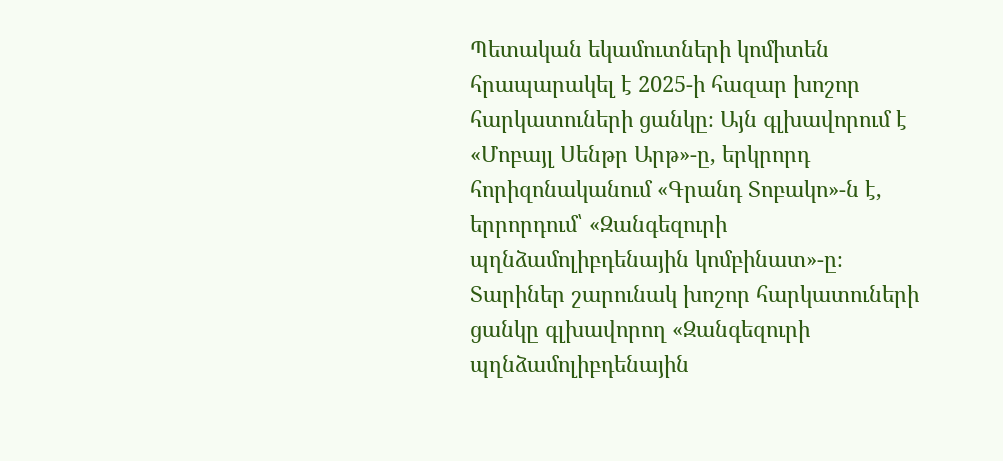Պետական եկամուտների կոմիտեն հրապարակել է 2025-ի հազար խոշոր հարկատուների ցանկը։ Այն գլխավորում է «Մոբայլ Սենթր Արթ»-ը, երկրորդ հորիզոնականում «Գրանդ Տոբակո»-ն է, երրորդում՝ «Զանգեզուրի պղնձամոլիբդենային կոմբինատ»-ը։ Տարիներ շարունակ խոշոր հարկատուների ցանկը գլխավորող «Զանգեզուրի պղնձամոլիբդենային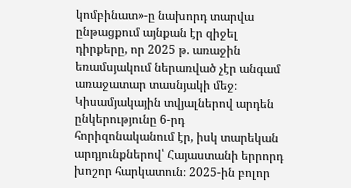կոմբինատ»-ը նախորդ տարվա ընթացքում այնքան էր զիջել դիրքերը, որ 2025 թ. առաջին եռամսյակում ներառված չէր անգամ առաջատար տասնյակի մեջ։ Կիսամյակային տվյալներով արդեն ընկերությունը 6-րդ հորիզոնականում էր, իսկ տարեկան արդյունքներով՝ Հայաստանի երրորդ խոշոր հարկատուն։ 2025-ին բոլոր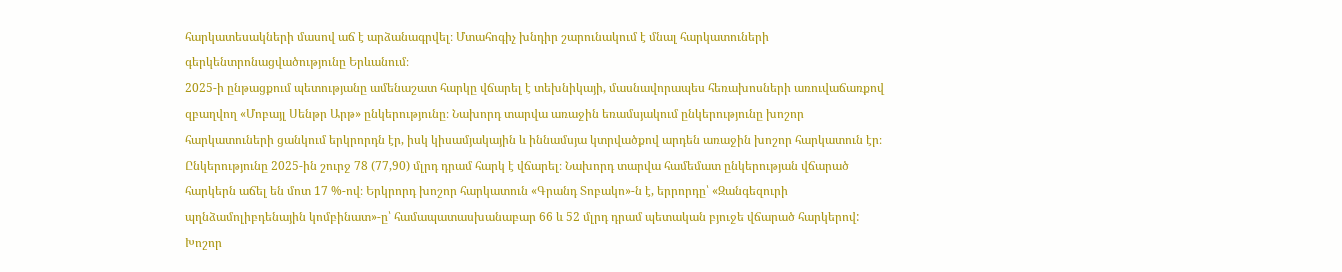հարկատեսակների մասով աճ է արձանագրվել։ Մտահոգիչ խնդիր շարունակում է մնալ հարկատուների գերկենտրոնացվածությունը Երևանում։
2025-ի ընթացքում պետությանը ամենաշատ հարկը վճարել է տեխնիկայի, մասնավորապես հեռախոսների առուվաճառքով զբաղվող «Մոբայլ Սենթր Արթ» ընկերությունը։ Նախորդ տարվա առաջին եռամսյակում ընկերությունը խոշոր հարկատուների ցանկում երկրորդն էր, իսկ կիսամյակային և իննամսյա կտրվածքով արդեն առաջին խոշոր հարկատուն էր։
Ընկերությունը 2025-ին շուրջ 78 (77,90) մլրդ դրամ հարկ է վճարել։ Նախորդ տարվա համեմատ ընկերության վճարած հարկերն աճել են մոտ 17 %-ով։ Երկրորդ խոշոր հարկատուն «Գրանդ Տոբակո»-ն է, երրորդը՝ «Զանգեզուրի պղնձամոլիբդենային կոմբինատ»-ը՝ համապատասխանաբար 66 և 52 մլրդ դրամ պետական բյուջե վճարած հարկերով: Խոշոր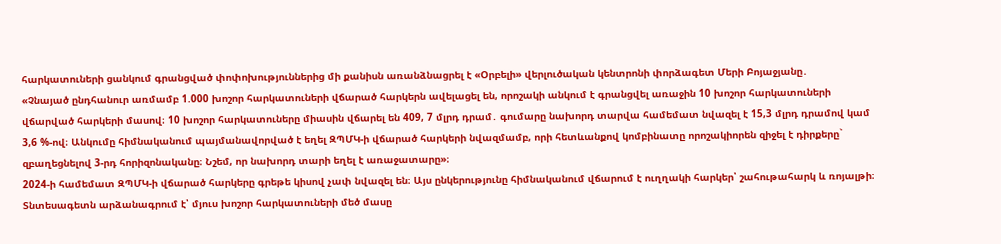հարկատուների ցանկում գրանցված փոփոխություններից մի քանիսն առանձնացրել է «Օրբելի» վերլուծական կենտրոնի փորձագետ Մերի Բոյաջյանը․
«Չնայած ընդհանուր առմամբ 1.000 խոշոր հարկատուների վճարած հարկերն ավելացել են, որոշակի անկում է գրանցվել առաջին 10 խոշոր հարկատուների վճարված հարկերի մասով։ 10 խոշոր հարկատուները միասին վճարել են 409, 7 մլրդ դրամ․ գումարը նախորդ տարվա համեմատ նվազել է 15,3 մլրդ դրամով կամ 3,6 %-ով։ Անկումը հիմնականում պայմանավորված է եղել ԶՊՄԿ-ի վճարած հարկերի նվազմամբ, որի հետևանքով կոմբինատը որոշակիորեն զիջել է դիրքերը` զբաղեցնելով 3-րդ հորիզոնականը։ Նշեմ, որ նախորդ տարի եղել է առաջատարը»։
2024-ի համեմատ ԶՊՄԿ-ի վճարած հարկերը գրեթե կիսով չափ նվազել են։ Այս ընկերությունը հիմնականում վճարում է ուղղակի հարկեր՝ շահութահարկ և ռոյալթի։ Տնտեսագետն արձանագրում է՝ մյուս խոշոր հարկատուների մեծ մասը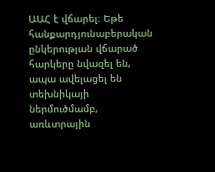ԱԱՀ է վճարել։ Եթե հանքարդյունաբերական ընկերության վճարած հարկերը նվազել են, ապա ավելացել են տեխնիկայի ներմուծմամբ, առևտրային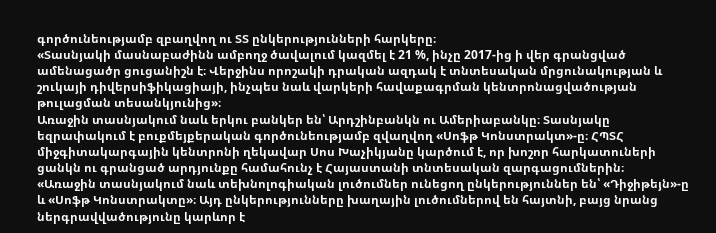գործունեությամբ զբաղվող ու ՏՏ ընկերությունների հարկերը։
«Տասնյակի մասնաբաժինն ամբողջ ծավալում կազմել է 21 %, ինչը 2017-ից ի վեր գրանցված ամենացածր ցուցանիշն է։ Վերջինս որոշակի դրական ազդակ է տնտեսական մրցունակության և շուկայի դիվերսիֆիկացիայի, ինչպես նաև վարկերի հավաքագրման կենտրոնացվածության թուլացման տեսանկյունից»։
Առաջին տասնյակում նաև երկու բանկեր են՝ Արդշինբանկն ու Ամերիաբանկը։ Տասնյակը եզրափակում է բուքմեյքերական գործունեությամբ զվաղվող «Սոֆթ Կոնստրակտ»-ը։ ՀՊՏՀ միջգիտակարգային կենտրոնի ղեկավար Սոս Խաչիկյանը կարծում է, որ խոշոր հարկատուների ցանկն ու գրանցած արդյունքը համահունչ է Հայաստանի տնտեսական զարգացումներին։
«Առաջին տասնյակում նաև տեխնոլոգիական լուծումներ ունեցող ընկերություններ են՝ «Դիջիթեյն»-ը և «Սոֆթ Կոնստրակտը»։ Այդ ընկերությունները խաղային լուծումներով են հայտնի, բայց նրանց ներգրավվածությունը կարևոր է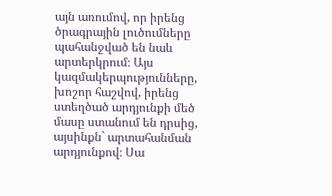այն առումով, որ իրենց ծրագրային լուծումները պահանջված են նաև արտերկրում։ Այս կազմակերպությունները, խոշոր հաշվով, իրենց ստեղծած արդյունքի մեծ մասը ստանում են դրսից, այսինքն` արտահանման արդյունքով։ Սա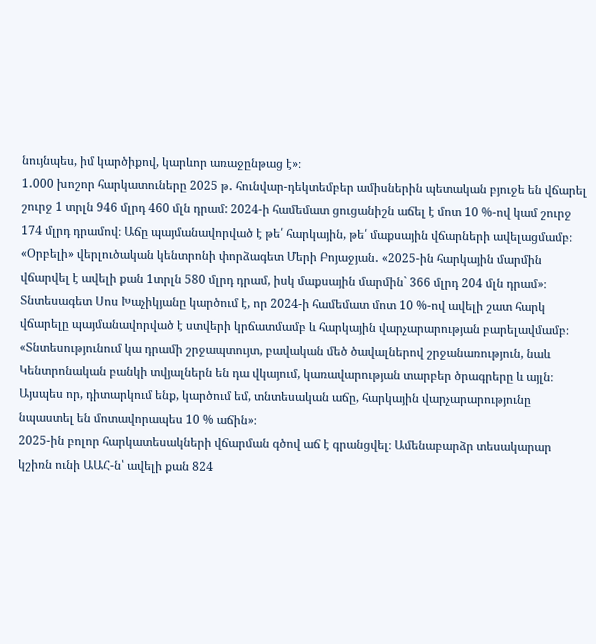նույնպես, իմ կարծիքով, կարևոր առաջընթաց է»։
1․000 խոշոր հարկատուները 2025 թ․ հունվար-դեկտեմբեր ամիսներին պետական բյուջե են վճարել շուրջ 1 տրլն 946 մլրդ 460 մլն դրամ: 2024-ի համեմատ ցուցանիշն աճել է մոտ 10 %-ով կամ շուրջ 174 մլրդ դրամով։ Աճը պայմանավորված է թե՛ հարկային, թե՛ մաքսային վճարների ավելացմամբ։
«Օրբելի» վերլուծական կենտրոնի փորձագետ Մերի Բոյաջյան․ «2025-ին հարկային մարմին վճարվել է ավելի քան 1տրլն 580 մլրդ դրամ, իսկ մաքսային մարմին` 366 մլրդ 204 մլն դրամ»։
Տնտեսագետ Սոս Խաչիկյանը կարծում է, որ 2024-ի համեմատ մոտ 10 %-ով ավելի շատ հարկ վճարելը պայմանավորված է ստվերի կրճատմամբ և հարկային վարչարարության բարելավմամբ։
«Տնտեսությունում կա դրամի շրջապտույտ, բավական մեծ ծավալներով շրջանառություն, նաև Կենտրոնական բանկի տվյալներն են դա վկայում, կառավարության տարբեր ծրագրերը և այլն։ Այսպես որ, դիտարկում ենք, կարծում եմ, տնտեսական աճը, հարկային վարչարարությունը նպաստել են մոտավորապես 10 % աճին»։
2025-ին բոլոր հարկատեսակների վճարման գծով աճ է գրանցվել։ Ամենաբարձր տեսակարար կշիռն ունի ԱԱՀ-ն՝ ավելի քան 824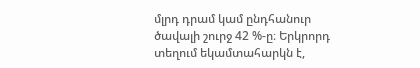մլրդ դրամ կամ ընդհանուր ծավալի շուրջ 42 %-ը։ Երկրորդ տեղում եկամտահարկն է,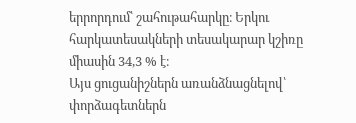երրորդում՝ շահութահարկը։ Երկու հարկատեսակների տեսակարար կշիռը միասին 34,3 % է։
Այս ցուցանիշներն առանձնացնելով՝ փորձագետներն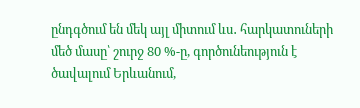ընդգծում են մեկ այլ միտում ևս․ հարկատուների մեծ մասը՝ շուրջ 80 %-ը, գործունեություն է ծավալում Երևանում,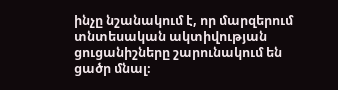ինչը նշանակում է, որ մարզերում տնտեսական ակտիվության ցուցանիշները շարունակում են ցածր մնալ։